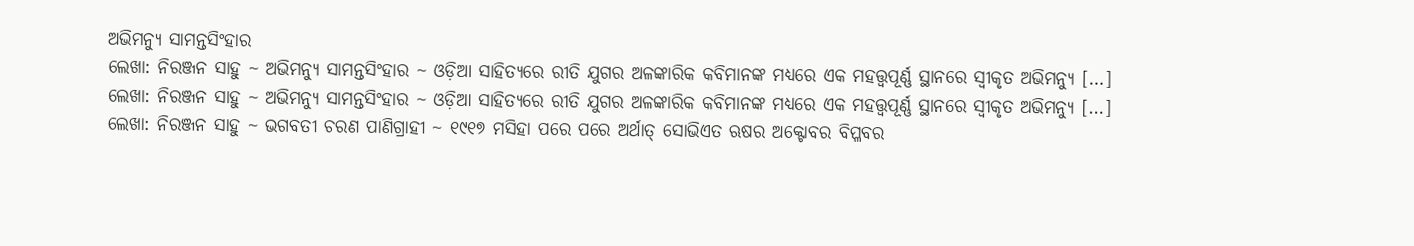ଅଭିମନ୍ୟୁ ସାମନ୍ତସିଂହାର
ଲେଖା: ନିରଞ୍ଜନ ସାହୁ ~ ଅଭିମନ୍ୟୁ ସାମନ୍ତସିଂହାର ~ ଓଡ଼ିଆ ସାହିତ୍ୟରେ ରୀତି ଯୁଗର ଅଳଙ୍କାରିକ କବିମାନଙ୍କ ମଧ୍ୟରେ ଏକ ମହତ୍ତ୍ୱପୂର୍ଣ୍ଣ ସ୍ଥାନରେ ସ୍ଵୀକୃତ ଅଭିମନ୍ୟୁ […]
ଲେଖା: ନିରଞ୍ଜନ ସାହୁ ~ ଅଭିମନ୍ୟୁ ସାମନ୍ତସିଂହାର ~ ଓଡ଼ିଆ ସାହିତ୍ୟରେ ରୀତି ଯୁଗର ଅଳଙ୍କାରିକ କବିମାନଙ୍କ ମଧ୍ୟରେ ଏକ ମହତ୍ତ୍ୱପୂର୍ଣ୍ଣ ସ୍ଥାନରେ ସ୍ଵୀକୃତ ଅଭିମନ୍ୟୁ […]
ଲେଖା: ନିରଞ୍ଜନ ସାହୁ ~ ଭଗବତୀ ଚରଣ ପାଣିଗ୍ରାହୀ ~ ୧୯୧୭ ମସିହା ପରେ ପରେ ଅର୍ଥାତ୍ ସୋଭିଏତ ଋଷର ଅକ୍ଟୋବର ବିପ୍ଳବର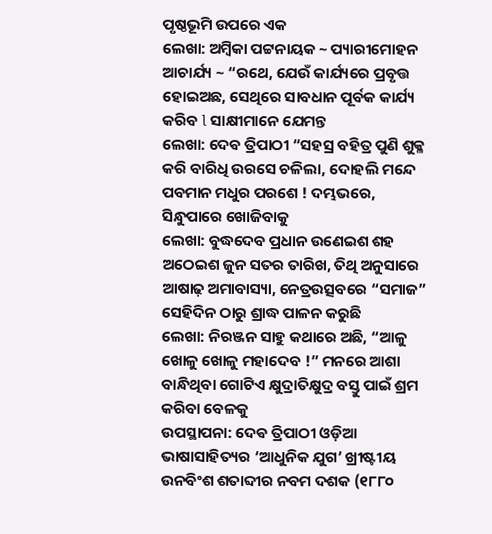ପୃଷ୍ଠଭୂମି ଉପରେ ଏକ
ଲେଖା: ଅମ୍ବିକା ପଟ୍ଟନାୟକ ~ ପ୍ୟାରୀମୋହନ ଆଚାର୍ଯ୍ୟ ~ “ରଥେ, ଯେଉଁ କାର୍ଯ୍ୟରେ ପ୍ରବୃତ୍ତ ହୋଇଅଛ, ସେଥିରେ ସାବଧାନ ପୂର୍ବକ କାର୍ଯ୍ୟ କରିବ l ସାକ୍ଷୀମାନେ ଯେମନ୍ତ
ଲେଖା: ଦେଵ ତ୍ରିପାଠୀ “ସହସ୍ର ବହିତ୍ର ପୁଣି ଶୁକ୍ଳ କରି ବାରିଧି ଉରସେ ଚଳିଲା, ଦୋହଲି ମନ୍ଦେ ପବମାନ ମଧୁର ପରଶେ ! ଦମ୍ଭଭରେ, ସିନ୍ଧୁପାରେ ଖୋଜିବାକୁ
ଲେଖା: ବୁଦ୍ଧଦେବ ପ୍ରଧାନ ଉଣେଇଶ ଶହ ଅଠେଇଶ ଜୁନ ସତର ତାରିଖ, ତିଥି ଅନୁସାରେ ଆଷାଢ଼ ଅମାବାସ୍ୟା, ନେତ୍ରଉତ୍ସବରେ “ସମାଜ” ସେହିଦିନ ଠାରୁ ଶ୍ରାଦ୍ଧ ପାଳନ କରୁଛି
ଲେଖା: ନିରଞ୍ଜନ ସାହୁ କଥାରେ ଅଛି, “ଆଳୁ ଖୋଳୁ ଖୋଳୁ ମହାଦେବ !” ମନରେ ଆଶା ବାନ୍ଧିଥିବା ଗୋଟିଏ କ୍ଷୁଦ୍ରାତିକ୍ଷୁଦ୍ର ବସ୍ତୁ ପାଇଁ ଶ୍ରମ କରିବା ବେଳକୁ
ଉପସ୍ଥାପନା: ଦେଵ ତ୍ରିପାଠୀ ଓଡ଼ିଆ ଭାଷାସାହିତ୍ୟର ‘ଆଧୁନିକ ଯୁଗ’ ଖ୍ରୀଷ୍ଟୀୟ ଉନବିଂଶ ଶତାବ୍ଦୀର ନବମ ଦଶକ (୧୮୮୦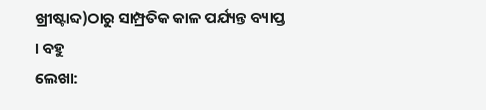ଖ୍ରୀଷ୍ଟାବ୍ଦ)ଠାରୁ ସାମ୍ପ୍ରତିକ କାଳ ପର୍ଯ୍ୟନ୍ତ ବ୍ୟାପ୍ତ । ବହୁ
ଲେଖା: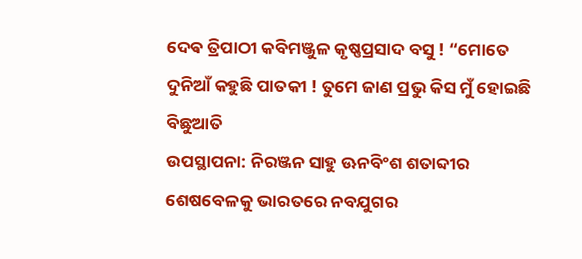ଦେଵ ତ୍ରିପାଠୀ କବିମଞ୍ଜୁଳ କୃଷ୍ଣପ୍ରସାଦ ବସୁ ! “ମୋତେ ଦୁନିଆଁ କହୁଛି ପାତକୀ ! ତୁମେ ଜାଣ ପ୍ରଭୁ କିସ ମୁଁ ହୋଇଛି ବିଛୁଆତି
ଉପସ୍ଥାପନା: ନିରଞ୍ଜନ ସାହୁ ଊନବିଂଶ ଶତାବ୍ଦୀର ଶେଷବେଳକୁ ଭାରତରେ ନବଯୁଗର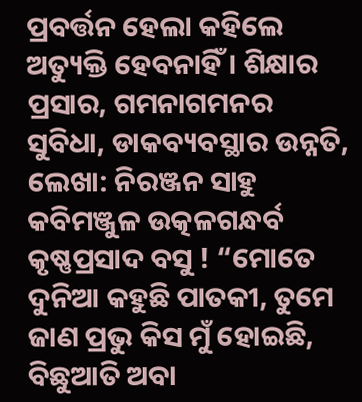ପ୍ରବର୍ତ୍ତନ ହେଲା କହିଲେ ଅତ୍ୟୁକ୍ତି ହେବନାହିଁ । ଶିକ୍ଷାର ପ୍ରସାର, ଗମନାଗମନର ସୁବିଧା, ଡାକବ୍ୟବସ୍ଥାର ଉନ୍ନତି,
ଲେଖା: ନିରଞ୍ଜନ ସାହୁ କବିମଞ୍ଜୁଳ ଉତ୍କଳଗନ୍ଧର୍ବ କୃଷ୍ଣପ୍ରସାଦ ବସୁ ! “ମୋତେ ଦୁନିଆ କହୁଛି ପାତକୀ, ତୁମେ ଜାଣ ପ୍ରଭୁ କିସ ମୁଁ ହୋଇଛି, ବିଛୁଆତି ଅବା